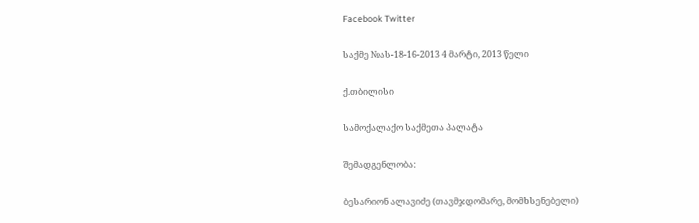Facebook Twitter

საქმე №ას-18-16-2013 4 მარტი, 2013 წელი

ქ.თბილისი

სამოქალაქო საქმეთა პალატა

შემადგენლობა:

ბესარიონ ალავიძე (თავმჯდომარე, მომხსენებელი)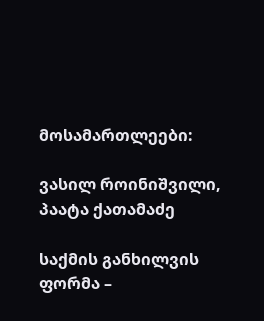მოსამართლეები:

ვასილ როინიშვილი, პაატა ქათამაძე

საქმის განხილვის ფორმა –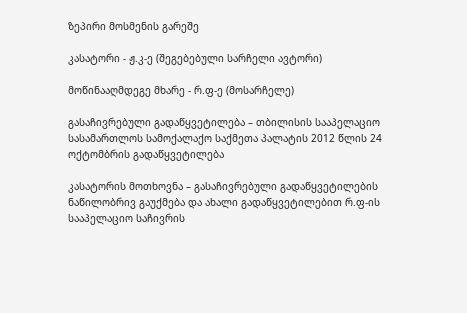ზეპირი მოსმენის გარეშე

კასატორი - ჟ.კ-ე (შეგებებული სარჩელი ავტორი)

მოწინააღმდეგე მხარე - რ.ფ-ე (მოსარჩელე)

გასაჩივრებული გადაწყვეტილება – თბილისის სააპელაციო სასამართლოს სამოქალაქო საქმეთა პალატის 2012 წლის 24 ოქტომბრის გადაწყვეტილება

კასატორის მოთხოვნა – გასაჩივრებული გადაწყვეტილების ნაწილობრივ გაუქმება და ახალი გადაწყვეტილებით რ.ფ-ის სააპელაციო საჩივრის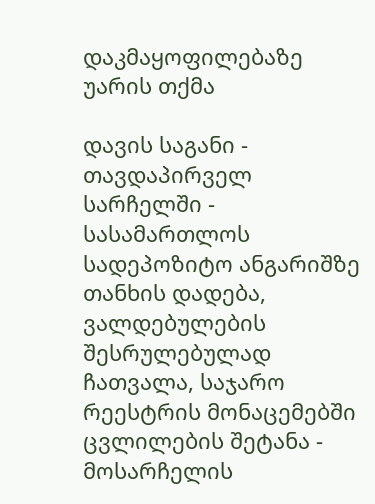დაკმაყოფილებაზე უარის თქმა

დავის საგანი - თავდაპირველ სარჩელში - სასამართლოს სადეპოზიტო ანგარიშზე თანხის დადება, ვალდებულების შესრულებულად ჩათვალა, საჯარო რეესტრის მონაცემებში ცვლილების შეტანა - მოსარჩელის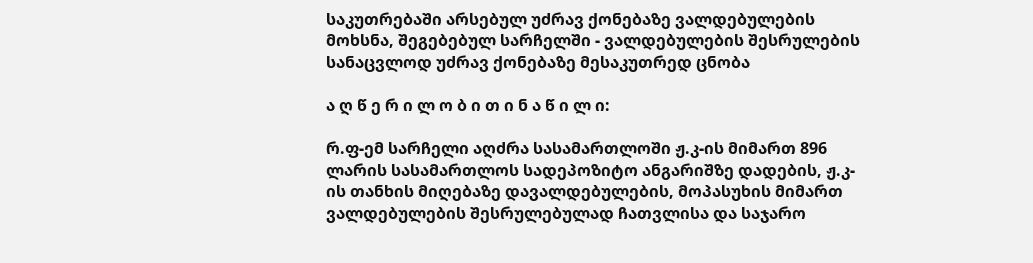საკუთრებაში არსებულ უძრავ ქონებაზე ვალდებულების მოხსნა, შეგებებულ სარჩელში - ვალდებულების შესრულების სანაცვლოდ უძრავ ქონებაზე მესაკუთრედ ცნობა

ა ღ წ ე რ ი ლ ო ბ ი თ ი ნ ა წ ი ლ ი:

რ.ფ-ემ სარჩელი აღძრა სასამართლოში ჟ.კ-ის მიმართ 896 ლარის სასამართლოს სადეპოზიტო ანგარიშზე დადების, ჟ.კ-ის თანხის მიღებაზე დავალდებულების, მოპასუხის მიმართ ვალდებულების შესრულებულად ჩათვლისა და საჯარო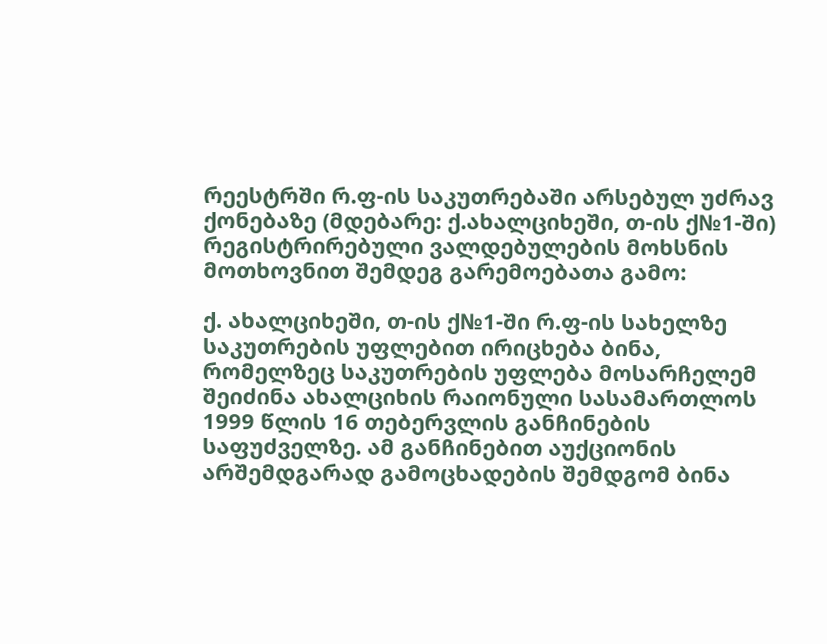რეესტრში რ.ფ-ის საკუთრებაში არსებულ უძრავ ქონებაზე (მდებარე: ქ.ახალციხეში, თ-ის ქ№1-ში) რეგისტრირებული ვალდებულების მოხსნის მოთხოვნით შემდეგ გარემოებათა გამო:

ქ. ახალციხეში, თ-ის ქ№1-ში რ.ფ-ის სახელზე საკუთრების უფლებით ირიცხება ბინა, რომელზეც საკუთრების უფლება მოსარჩელემ შეიძინა ახალციხის რაიონული სასამართლოს 1999 წლის 16 თებერვლის განჩინების საფუძველზე. ამ განჩინებით აუქციონის არშემდგარად გამოცხადების შემდგომ ბინა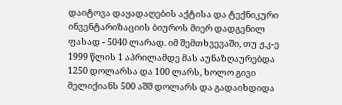დაიტოვა დაყადაღების აქტისა და ტექნიკური ინვენტარიზაციის ბიუროს მიერ დადგენილ ფასად - 5040 ლარად. იმ შემთხვევაში, თუ ჟ.კ-ე 1999 წლის 1 აპრილამდე მას აუნაზღაურებდა 1250 დოლარსა და 100 ლარს, ხოლო გივი მელიქიანს 500 აშშ დოლარს და გადაიხდიდა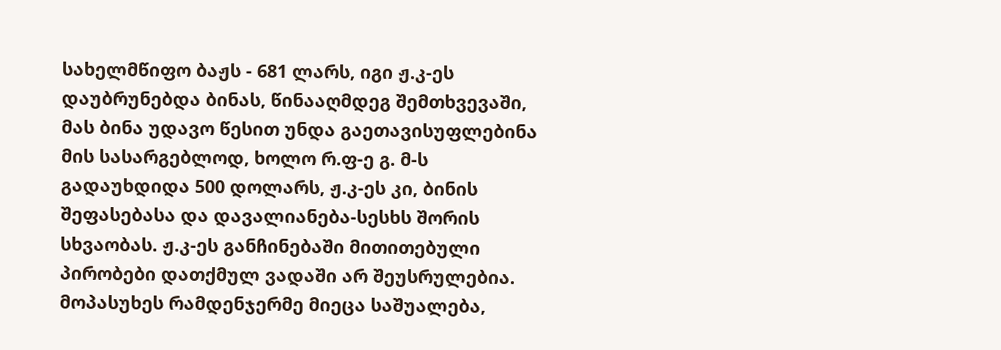სახელმწიფო ბაჟს - 681 ლარს, იგი ჟ.კ-ეს დაუბრუნებდა ბინას, წინააღმდეგ შემთხვევაში, მას ბინა უდავო წესით უნდა გაეთავისუფლებინა მის სასარგებლოდ, ხოლო რ.ფ-ე გ. მ-ს გადაუხდიდა 500 დოლარს, ჟ.კ-ეს კი, ბინის შეფასებასა და დავალიანება-სესხს შორის სხვაობას. ჟ.კ-ეს განჩინებაში მითითებული პირობები დათქმულ ვადაში არ შეუსრულებია. მოპასუხეს რამდენჯერმე მიეცა საშუალება,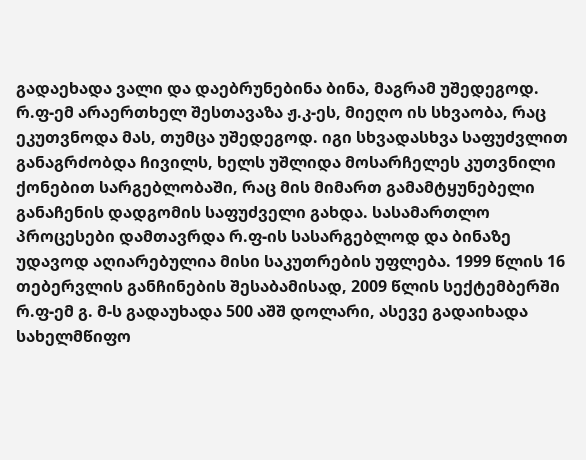გადაეხადა ვალი და დაებრუნებინა ბინა, მაგრამ უშედეგოდ. რ.ფ-ემ არაერთხელ შესთავაზა ჟ.კ-ეს, მიეღო ის სხვაობა, რაც ეკუთვნოდა მას, თუმცა უშედეგოდ. იგი სხვადასხვა საფუძვლით განაგრძობდა ჩივილს, ხელს უშლიდა მოსარჩელეს კუთვნილი ქონებით სარგებლობაში, რაც მის მიმართ გამამტყუნებელი განაჩენის დადგომის საფუძველი გახდა. სასამართლო პროცესები დამთავრდა რ.ფ-ის სასარგებლოდ და ბინაზე უდავოდ აღიარებულია მისი საკუთრების უფლება. 1999 წლის 16 თებერვლის განჩინების შესაბამისად, 2009 წლის სექტემბერში რ.ფ-ემ გ. მ-ს გადაუხადა 500 აშშ დოლარი, ასევე გადაიხადა სახელმწიფო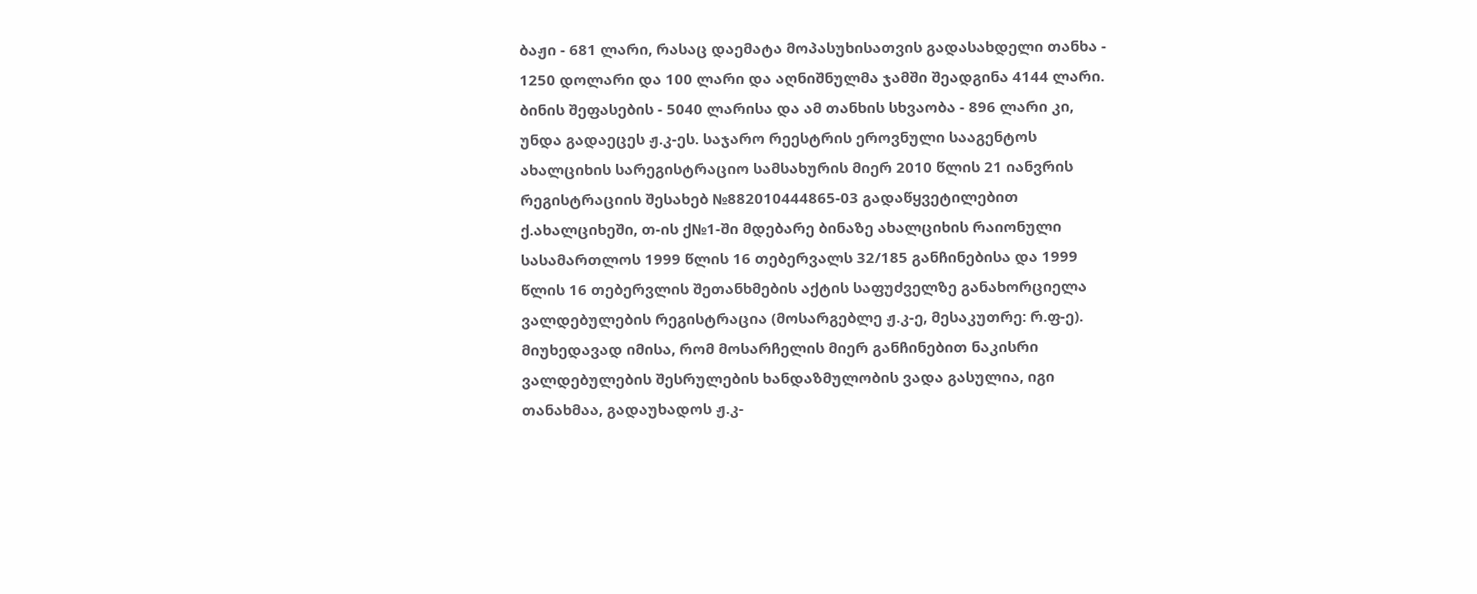ბაჟი - 681 ლარი, რასაც დაემატა მოპასუხისათვის გადასახდელი თანხა - 1250 დოლარი და 100 ლარი და აღნიშნულმა ჯამში შეადგინა 4144 ლარი. ბინის შეფასების - 5040 ლარისა და ამ თანხის სხვაობა - 896 ლარი კი, უნდა გადაეცეს ჟ.კ-ეს. საჯარო რეესტრის ეროვნული სააგენტოს ახალციხის სარეგისტრაციო სამსახურის მიერ 2010 წლის 21 იანვრის რეგისტრაციის შესახებ №882010444865-03 გადაწყვეტილებით ქ.ახალციხეში, თ-ის ქ№1-ში მდებარე ბინაზე ახალციხის რაიონული სასამართლოს 1999 წლის 16 თებერვალს 32/185 განჩინებისა და 1999 წლის 16 თებერვლის შეთანხმების აქტის საფუძველზე განახორციელა ვალდებულების რეგისტრაცია (მოსარგებლე ჟ.კ-ე, მესაკუთრე: რ.ფ-ე). მიუხედავად იმისა, რომ მოსარჩელის მიერ განჩინებით ნაკისრი ვალდებულების შესრულების ხანდაზმულობის ვადა გასულია, იგი თანახმაა, გადაუხადოს ჟ.კ-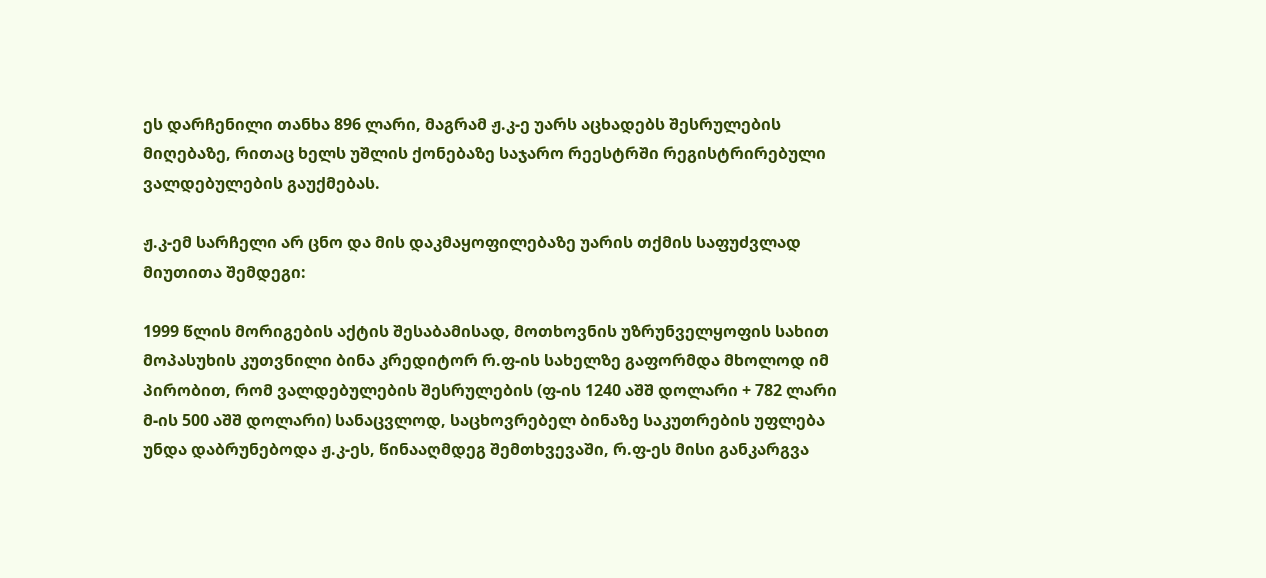ეს დარჩენილი თანხა 896 ლარი, მაგრამ ჟ.კ-ე უარს აცხადებს შესრულების მიღებაზე, რითაც ხელს უშლის ქონებაზე საჯარო რეესტრში რეგისტრირებული ვალდებულების გაუქმებას.

ჟ.კ-ემ სარჩელი არ ცნო და მის დაკმაყოფილებაზე უარის თქმის საფუძვლად მიუთითა შემდეგი:

1999 წლის მორიგების აქტის შესაბამისად, მოთხოვნის უზრუნველყოფის სახით მოპასუხის კუთვნილი ბინა კრედიტორ რ.ფ-ის სახელზე გაფორმდა მხოლოდ იმ პირობით, რომ ვალდებულების შესრულების (ფ-ის 1240 აშშ დოლარი + 782 ლარი მ-ის 500 აშშ დოლარი) სანაცვლოდ, საცხოვრებელ ბინაზე საკუთრების უფლება უნდა დაბრუნებოდა ჟ.კ-ეს, წინააღმდეგ შემთხვევაში, რ.ფ-ეს მისი განკარგვა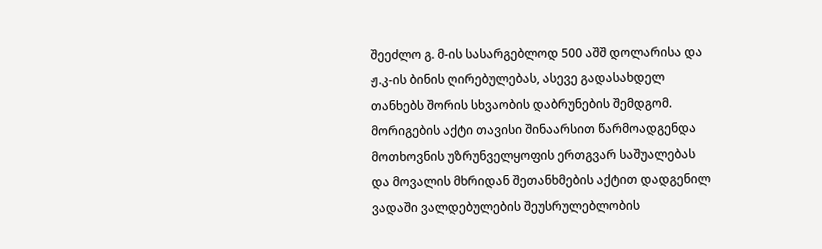შეეძლო გ. მ-ის სასარგებლოდ 500 აშშ დოლარისა და ჟ.კ-ის ბინის ღირებულებას, ასევე გადასახდელ თანხებს შორის სხვაობის დაბრუნების შემდგომ. მორიგების აქტი თავისი შინაარსით წარმოადგენდა მოთხოვნის უზრუნველყოფის ერთგვარ საშუალებას და მოვალის მხრიდან შეთანხმების აქტით დადგენილ ვადაში ვალდებულების შეუსრულებლობის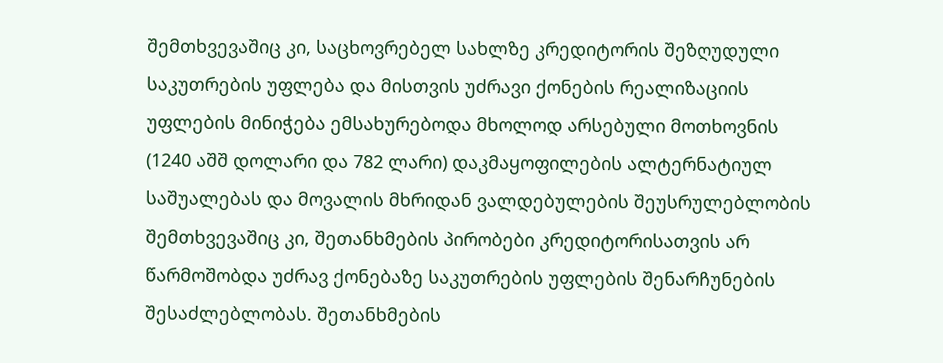შემთხვევაშიც კი, საცხოვრებელ სახლზე კრედიტორის შეზღუდული საკუთრების უფლება და მისთვის უძრავი ქონების რეალიზაციის უფლების მინიჭება ემსახურებოდა მხოლოდ არსებული მოთხოვნის (1240 აშშ დოლარი და 782 ლარი) დაკმაყოფილების ალტერნატიულ საშუალებას და მოვალის მხრიდან ვალდებულების შეუსრულებლობის შემთხვევაშიც კი, შეთანხმების პირობები კრედიტორისათვის არ წარმოშობდა უძრავ ქონებაზე საკუთრების უფლების შენარჩუნების შესაძლებლობას. შეთანხმების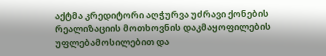აქტმა კრედიტორი აღჭურვა უძრავი ქონების რეალიზაციის მოთხოვნის დაკმაყოფილების უფლებამოსილებით და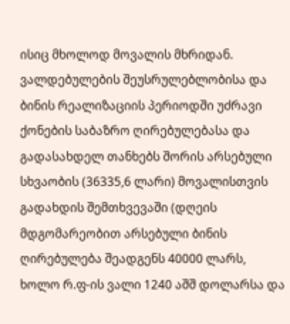ისიც მხოლოდ მოვალის მხრიდან. ვალდებულების შეუსრულებლობისა და ბინის რეალიზაციის პერიოდში უძრავი ქონების საბაზრო ღირებულებასა და გადასახდელ თანხებს შორის არსებული სხვაობის (36335,6 ლარი) მოვალისთვის გადახდის შემთხვევაში (დღეის მდგომარეობით არსებული ბინის ღირებულება შეადგენს 40000 ლარს, ხოლო რ.ფ-ის ვალი 1240 აშშ დოლარსა და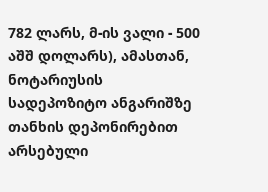782 ლარს, მ-ის ვალი - 500 აშშ დოლარს), ამასთან, ნოტარიუსის სადეპოზიტო ანგარიშზე თანხის დეპონირებით არსებული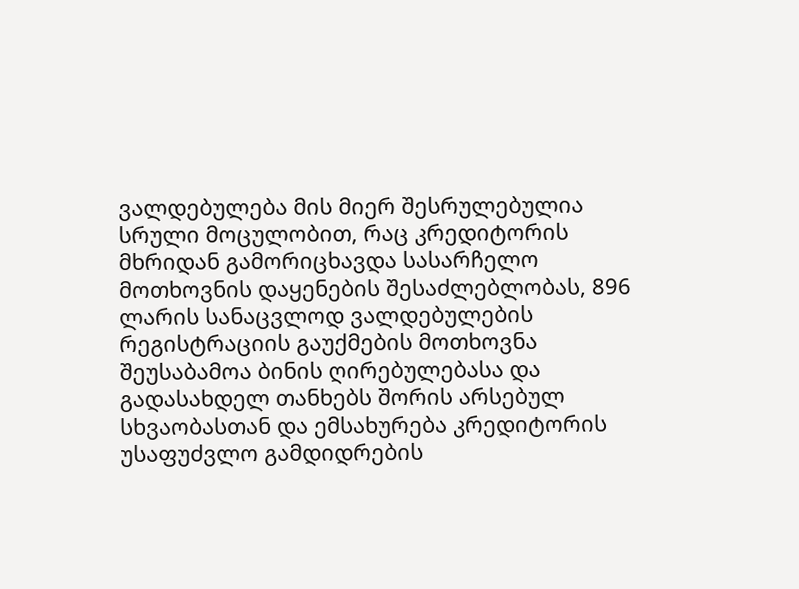ვალდებულება მის მიერ შესრულებულია სრული მოცულობით, რაც კრედიტორის მხრიდან გამორიცხავდა სასარჩელო მოთხოვნის დაყენების შესაძლებლობას, 896 ლარის სანაცვლოდ ვალდებულების რეგისტრაციის გაუქმების მოთხოვნა შეუსაბამოა ბინის ღირებულებასა და გადასახდელ თანხებს შორის არსებულ სხვაობასთან და ემსახურება კრედიტორის უსაფუძვლო გამდიდრების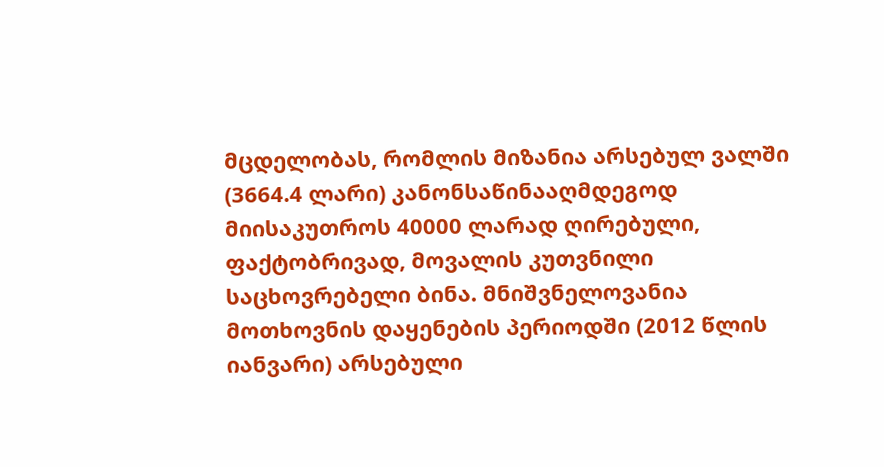მცდელობას, რომლის მიზანია არსებულ ვალში (3664.4 ლარი) კანონსაწინააღმდეგოდ მიისაკუთროს 40000 ლარად ღირებული, ფაქტობრივად, მოვალის კუთვნილი საცხოვრებელი ბინა. მნიშვნელოვანია მოთხოვნის დაყენების პერიოდში (2012 წლის იანვარი) არსებული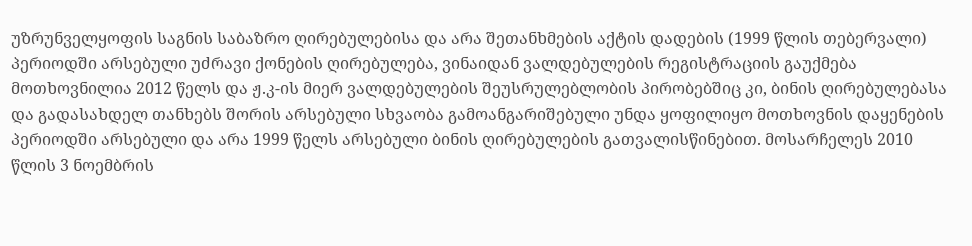უზრუნველყოფის საგნის საბაზრო ღირებულებისა და არა შეთანხმების აქტის დადების (1999 წლის თებერვალი) პერიოდში არსებული უძრავი ქონების ღირებულება, ვინაიდან ვალდებულების რეგისტრაციის გაუქმება მოთხოვნილია 2012 წელს და ჟ.კ-ის მიერ ვალდებულების შეუსრულებლობის პირობებშიც კი, ბინის ღირებულებასა და გადასახდელ თანხებს შორის არსებული სხვაობა გამოანგარიშებული უნდა ყოფილიყო მოთხოვნის დაყენების პერიოდში არსებული და არა 1999 წელს არსებული ბინის ღირებულების გათვალისწინებით. მოსარჩელეს 2010 წლის 3 ნოემბრის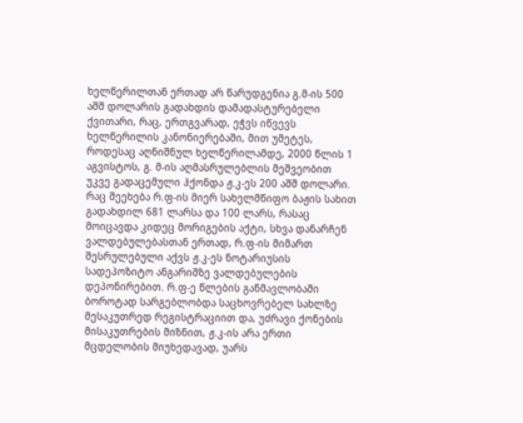ხელწერილთან ერთად არ წარუდგენია გ.მ-ის 500 აშშ დოლარის გადახდის დამადასტურებელი ქვითარი, რაც, ერთგვარად, ეჭვს იწვევს ხელწერილის კანონიერებაში, მით უმეტეს, როდესაც აღნიშნულ ხელწერილამდე, 2000 წლის 1 აგვისტოს, გ. მ-ის აღმასრულებლის მეშვეობით უკვე გადაცემული ჰქონდა ჟ.კ-ეს 200 აშშ დოლარი. რაც შეეხება რ.ფ-ის მიერ სახელმწიფო ბაჟის სახით გადახდილ 681 ლარსა და 100 ლარს, რასაც მოიცავდა კიდეც მორიგების აქტი, სხვა დანარჩენ ვალდებულებასთან ერთად, რ.ფ-ის მიმართ შესრულებული აქვს ჟ.კ-ეს ნოტარიუსის სადეპოზიტო ანგარიშზე ვალდებულების დეპონირებით. რ.ფ-ე წლების განმავლობაში ბოროტად სარგებლობდა საცხოვრებელ სახლზე მესაკუთრედ რეგისტრაციით და, უძრავი ქონების მისაკუთრების მიზნით, ჟ.კ-ის არა ერთი მცდელობის მიუხედავად, უარს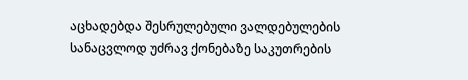აცხადებდა შესრულებული ვალდებულების სანაცვლოდ უძრავ ქონებაზე საკუთრების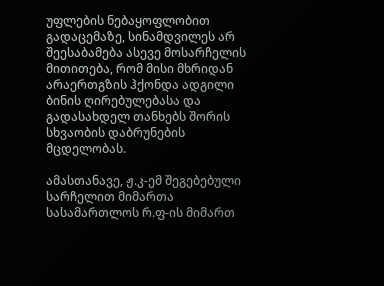უფლების ნებაყოფლობით გადაცემაზე, სინამდვილეს არ შეესაბამება ასევე მოსარჩელის მითითება, რომ მისი მხრიდან არაერთგზის ჰქონდა ადგილი ბინის ღირებულებასა და გადასახდელ თანხებს შორის სხვაობის დაბრუნების მცდელობას.

ამასთანავე, ჟ.კ-ემ შეგებებული სარჩელით მიმართა სასამართლოს რ.ფ-ის მიმართ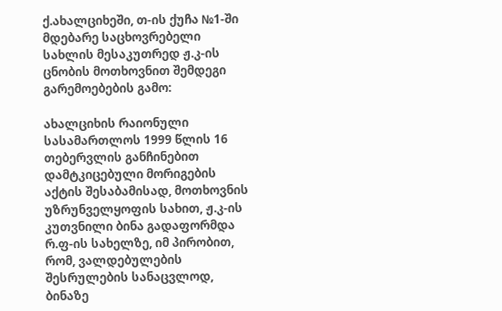ქ.ახალციხეში, თ-ის ქუჩა №1-ში მდებარე საცხოვრებელი სახლის მესაკუთრედ ჟ.კ-ის ცნობის მოთხოვნით შემდეგი გარემოებების გამო:

ახალციხის რაიონული სასამართლოს 1999 წლის 16 თებერვლის განჩინებით დამტკიცებული მორიგების აქტის შესაბამისად, მოთხოვნის უზრუნველყოფის სახით, ჟ.კ-ის კუთვნილი ბინა გადაფორმდა რ.ფ-ის სახელზე, იმ პირობით, რომ, ვალდებულების შესრულების სანაცვლოდ, ბინაზე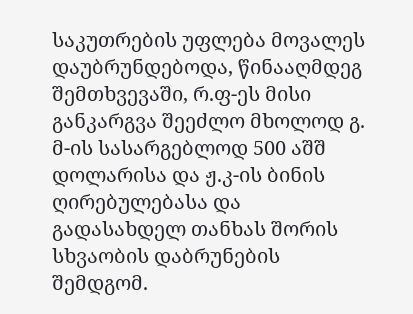საკუთრების უფლება მოვალეს დაუბრუნდებოდა, წინააღმდეგ შემთხვევაში, რ.ფ-ეს მისი განკარგვა შეეძლო მხოლოდ გ. მ-ის სასარგებლოდ 500 აშშ დოლარისა და ჟ.კ-ის ბინის ღირებულებასა და გადასახდელ თანხას შორის სხვაობის დაბრუნების შემდგომ.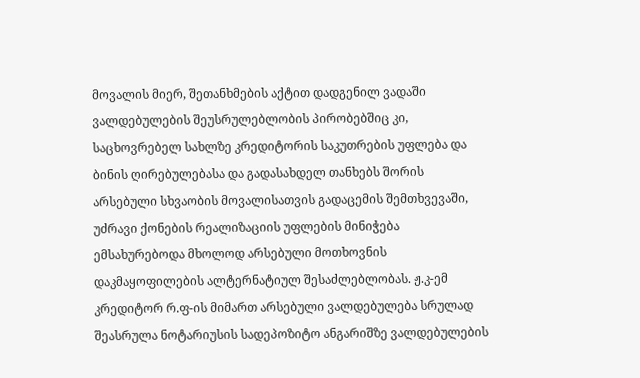მოვალის მიერ, შეთანხმების აქტით დადგენილ ვადაში ვალდებულების შეუსრულებლობის პირობებშიც კი, საცხოვრებელ სახლზე კრედიტორის საკუთრების უფლება და ბინის ღირებულებასა და გადასახდელ თანხებს შორის არსებული სხვაობის მოვალისათვის გადაცემის შემთხვევაში, უძრავი ქონების რეალიზაციის უფლების მინიჭება ემსახურებოდა მხოლოდ არსებული მოთხოვნის დაკმაყოფილების ალტერნატიულ შესაძლებლობას. ჟ.კ-ემ კრედიტორ რ.ფ-ის მიმართ არსებული ვალდებულება სრულად შეასრულა ნოტარიუსის სადეპოზიტო ანგარიშზე ვალდებულების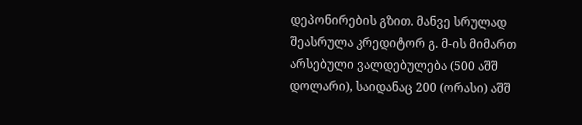დეპონირების გზით. მანვე სრულად შეასრულა კრედიტორ გ. მ-ის მიმართ არსებული ვალდებულება (500 აშშ დოლარი), საიდანაც 200 (ორასი) აშშ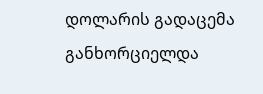დოლარის გადაცემა განხორციელდა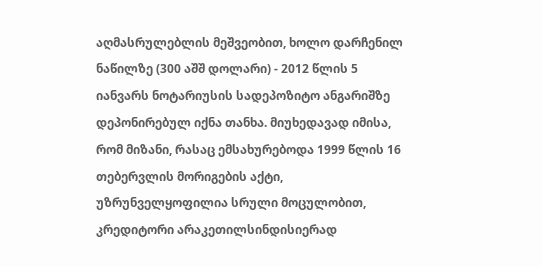აღმასრულებლის მეშვეობით, ხოლო დარჩენილ ნაწილზე (300 აშშ დოლარი) - 2012 წლის 5 იანვარს ნოტარიუსის სადეპოზიტო ანგარიშზე დეპონირებულ იქნა თანხა. მიუხედავად იმისა, რომ მიზანი, რასაც ემსახურებოდა 1999 წლის 16 თებერვლის მორიგების აქტი, უზრუნველყოფილია სრული მოცულობით, კრედიტორი არაკეთილსინდისიერად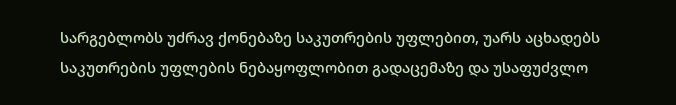სარგებლობს უძრავ ქონებაზე საკუთრების უფლებით, უარს აცხადებს საკუთრების უფლების ნებაყოფლობით გადაცემაზე და უსაფუძვლო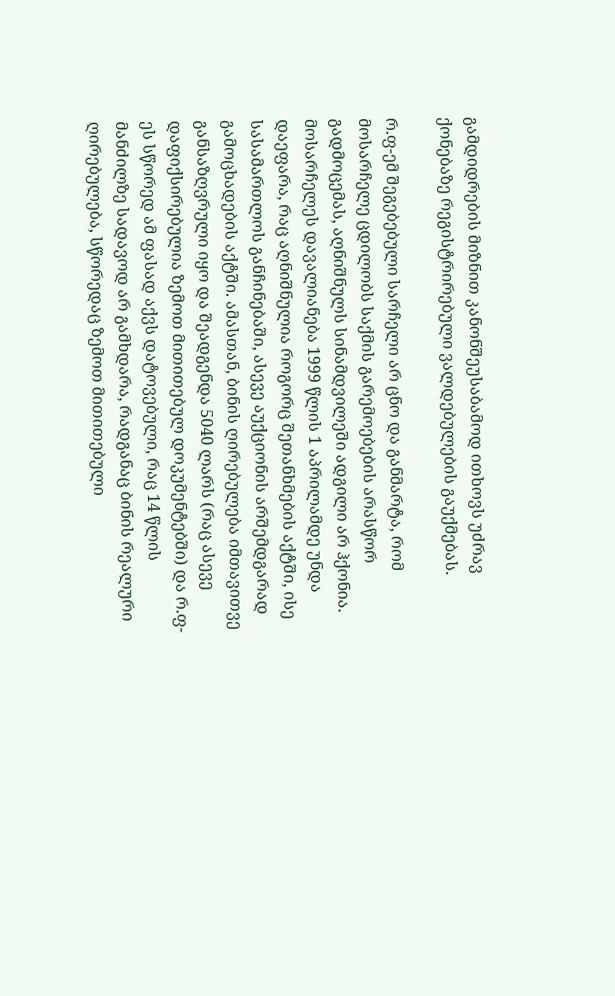გამდიდრების მიზნით კანონშეუსაბამოდ ითხოვს უძრავ ქონებაზე რეგისტრირებული ვალდებულების გაუქმებას.

რ.ფ-ემ შეგებებული სარჩელი არ ცნო და განმარტა, რომ მოსარჩელე ცდილობს საქმის გარემოებების არასწორ გადმოცემას, აღნიშნულს სინამდვილეში ადგილი არ ჰქონია. მოსარჩელეს დავალიანება 1999 წლის 1 აპრილამდე უნდა დაეფარა, რაც აღნიშნულია როგორც შეთანხმების აქტში, ისე სასამართლოს განჩინებაში, ასევე აუქციონის არშემდგარად გამოცხადების აქტში. ამასთან, ბინის ღირებულება იმთავითვე განსაზღვრული იყო და შეადგენდა 5040 ლარს (რაც ასევე დაფიქსირებულია ზემოთ მითითებულ დოკუმენტებში) და რ.ფ-ეს სწორედ ამ ფასად აქვს დატოვებული, რაც 14 წლის მანძილზე სადავოდ არ გამხდარა, რადგანაც ბინის რეალური ღირებულება, სწორედაც ზემოთ მითითებული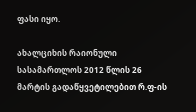ფასი იყო.

ახალციხის რაიონული სასამართლოს 2012 წლის 26 მარტის გადაწყვეტილებით რ.ფ-ის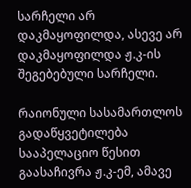სარჩელი არ დაკმაყოფილდა, ასევე არ დაკმაყოფილდა ჟ.კ-ის შეგებებული სარჩელი.

რაიონული სასამართლოს გადაწყვეტილება სააპელაციო წესით გაასაჩივრა ჟ.კ-ემ, ამავე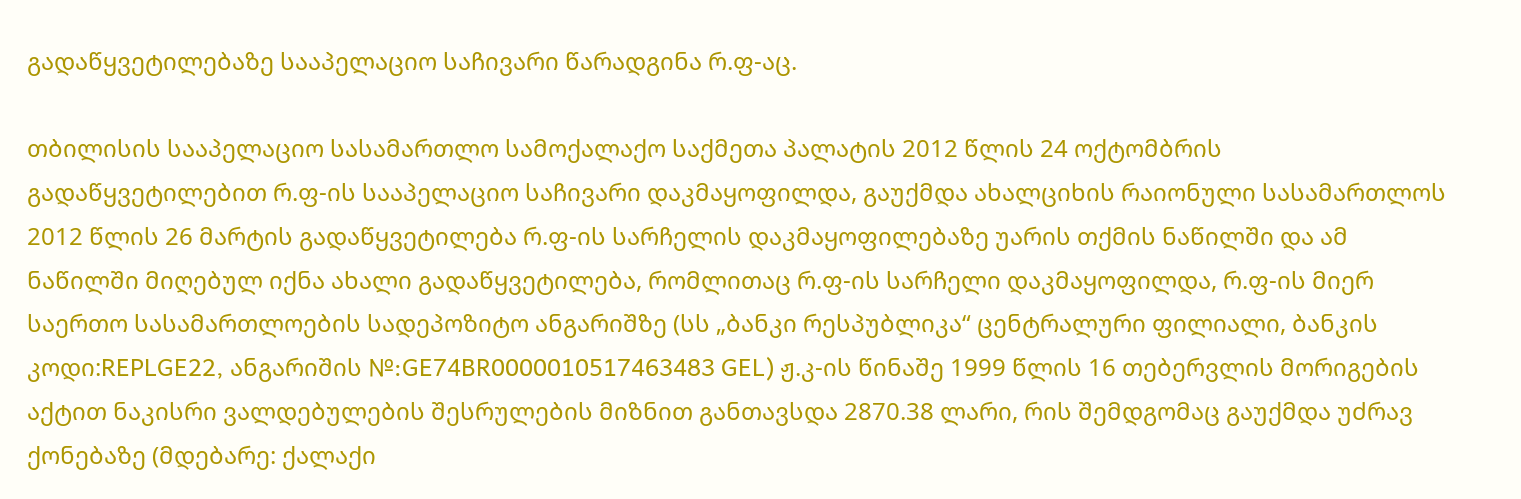გადაწყვეტილებაზე სააპელაციო საჩივარი წარადგინა რ.ფ-აც.

თბილისის სააპელაციო სასამართლო სამოქალაქო საქმეთა პალატის 2012 წლის 24 ოქტომბრის გადაწყვეტილებით რ.ფ-ის სააპელაციო საჩივარი დაკმაყოფილდა, გაუქმდა ახალციხის რაიონული სასამართლოს 2012 წლის 26 მარტის გადაწყვეტილება რ.ფ-ის სარჩელის დაკმაყოფილებაზე უარის თქმის ნაწილში და ამ ნაწილში მიღებულ იქნა ახალი გადაწყვეტილება, რომლითაც რ.ფ-ის სარჩელი დაკმაყოფილდა, რ.ფ-ის მიერ საერთო სასამართლოების სადეპოზიტო ანგარიშზე (სს „ბანკი რესპუბლიკა“ ცენტრალური ფილიალი, ბანკის კოდი:REPLGE22, ანგარიშის №:GE74BR0000010517463483 GEL) ჟ.კ-ის წინაშე 1999 წლის 16 თებერვლის მორიგების აქტით ნაკისრი ვალდებულების შესრულების მიზნით განთავსდა 2870.38 ლარი, რის შემდგომაც გაუქმდა უძრავ ქონებაზე (მდებარე: ქალაქი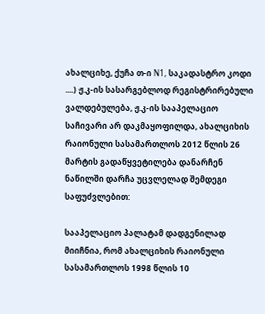ახალციხე, ქუჩა თ-ი N1, საკადასტრო კოდი ....) ჟ.კ-ის სასარგებლოდ რეგისტრირებული ვალდებულება, ჟ.კ-ის სააპელაციო საჩივარი არ დაკმაყოფილდა, ახალციხის რაიონული სასამართლოს 2012 წლის 26 მარტის გადაწყვეტილება დანარჩენ ნაწილში დარჩა უცვლელად შემდეგი საფუძვლებით:

სააპელაციო პალატამ დადგენილად მიიჩნია, რომ ახალციხის რაიონული სასამართლოს 1998 წლის 10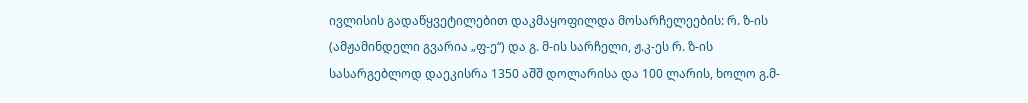ივლისის გადაწყვეტილებით დაკმაყოფილდა მოსარჩელეების: რ. ზ-ის (ამჟამინდელი გვარია „ფ-ე“) და გ. მ-ის სარჩელი, ჟ.კ-ეს რ. ზ-ის სასარგებლოდ დაეკისრა 1350 აშშ დოლარისა და 100 ლარის, ხოლო გ.მ-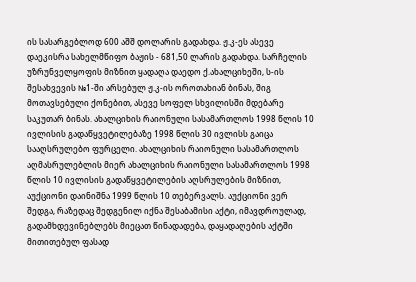ის სასარგებლოდ 600 აშშ დოლარის გადახდა. ჟ.კ-ეს ასევე დაეკისრა სახელმწიფო ბაჟის - 681,50 ლარის გადახდა. სარჩელის უზრუნველყოფის მიზნით ყადაღა დაედო ქ.ახალციხეში, ს-ის შესახვევის №1-ში არსებულ ჟ.კ-ის ოროთახიან ბინას, შიგ მოთავსებული ქონებით, ასევე სოფელ სხვილისში მდებარე საკუთარ ბინას. ახალციხის რაიონული სასამართლოს 1998 წლის 10 ივლისის გადაწყვეტილებაზე 1998 წლის 30 ივლისს გაიცა სააღსრულებო ფურცელი. ახალციხის რაიონული სასამართლოს აღმასრულებლის მიერ ახალციხის რაიონული სასამართლოს 1998 წლის 10 ივლისის გადაწყვეტილების აღსრულების მიზნით, აუქციონი დაინიშნა 1999 წლის 10 თებერვალს. აუქციონი ვერ შედგა, რაზედაც შედგენილ იქნა შესაბამისი აქტი, იმავდროულად, გადამხდევინებლებს მიეცათ წინადადება, დაყადაღების აქტში მითითებულ ფასად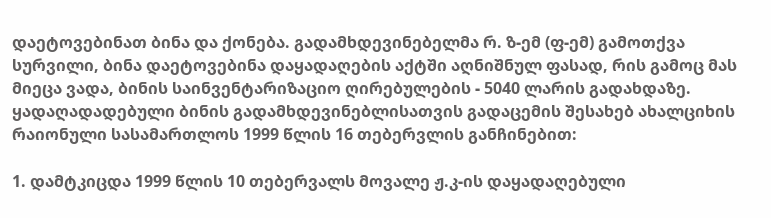დაეტოვებინათ ბინა და ქონება. გადამხდევინებელმა რ. ზ-ემ (ფ-ემ) გამოთქვა სურვილი, ბინა დაეტოვებინა დაყადაღების აქტში აღნიშნულ ფასად, რის გამოც მას მიეცა ვადა, ბინის საინვენტარიზაციო ღირებულების - 5040 ლარის გადახდაზე. ყადაღადადებული ბინის გადამხდევინებლისათვის გადაცემის შესახებ ახალციხის რაიონული სასამართლოს 1999 წლის 16 თებერვლის განჩინებით:

1. დამტკიცდა 1999 წლის 10 თებერვალს მოვალე ჟ.კ-ის დაყადაღებული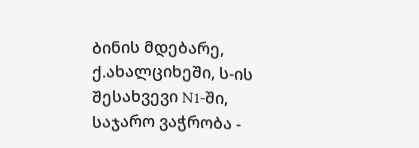ბინის მდებარე, ქ.ახალციხეში, ს-ის შესახვევი N1-ში, საჯარო ვაჭრობა -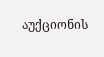აუქციონის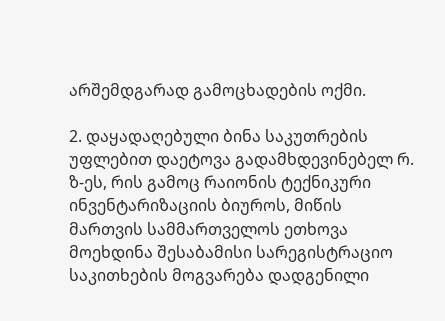არშემდგარად გამოცხადების ოქმი.

2. დაყადაღებული ბინა საკუთრების უფლებით დაეტოვა გადამხდევინებელ რ. ზ-ეს, რის გამოც რაიონის ტექნიკური ინვენტარიზაციის ბიუროს, მიწის მართვის სამმართველოს ეთხოვა მოეხდინა შესაბამისი სარეგისტრაციო საკითხების მოგვარება დადგენილი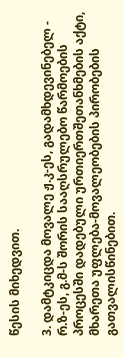წესის მიხედვით.

3. დამტკიცდა მოვალე ჟ.კ-ეს, გადამხდევინებელ - რ.ზ-ეს, გ.მ-ს შორის სააღსრულებო წარმოების პროცესში დადებული ურთიერთშეთანხმების აქტი, მხარეთა უფლება-მოვალეობების პირობების გათვალისწინებით.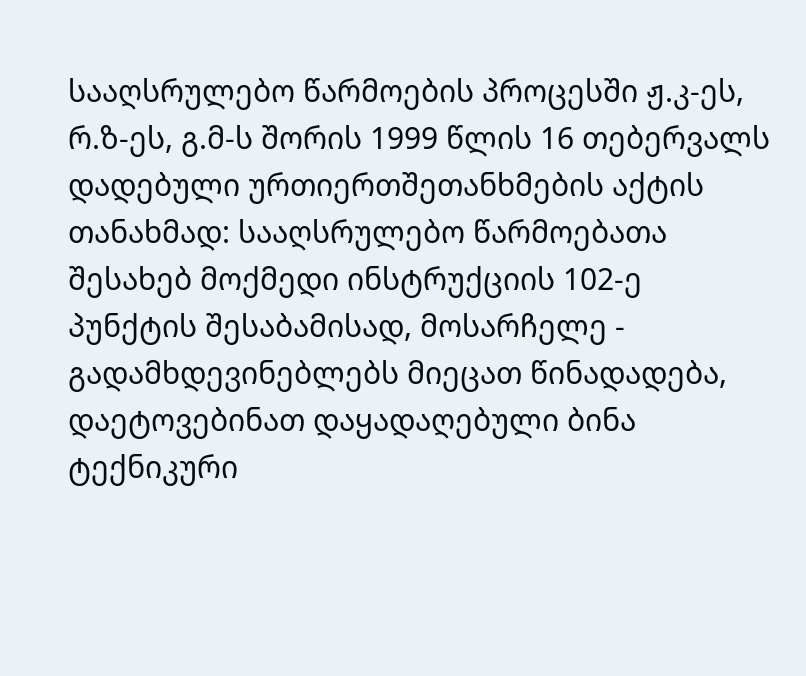სააღსრულებო წარმოების პროცესში ჟ.კ-ეს, რ.ზ-ეს, გ.მ-ს შორის 1999 წლის 16 თებერვალს დადებული ურთიერთშეთანხმების აქტის თანახმად: სააღსრულებო წარმოებათა შესახებ მოქმედი ინსტრუქციის 102-ე პუნქტის შესაბამისად, მოსარჩელე - გადამხდევინებლებს მიეცათ წინადადება, დაეტოვებინათ დაყადაღებული ბინა ტექნიკური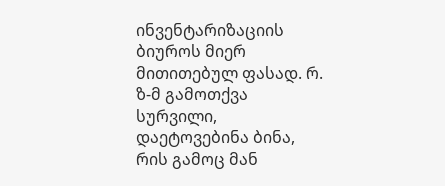ინვენტარიზაციის ბიუროს მიერ მითითებულ ფასად. რ. ზ-მ გამოთქვა სურვილი, დაეტოვებინა ბინა, რის გამოც მან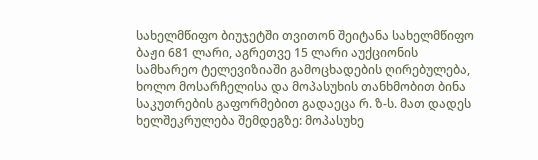სახელმწიფო ბიუჯეტში თვითონ შეიტანა სახელმწიფო ბაჟი 681 ლარი, აგრეთვე 15 ლარი აუქციონის სამხარეო ტელევიზიაში გამოცხადების ღირებულება, ხოლო მოსარჩელისა და მოპასუხის თანხმობით ბინა საკუთრების გაფორმებით გადაეცა რ. ზ-ს. მათ დადეს ხელშეკრულება შემდეგზე: მოპასუხე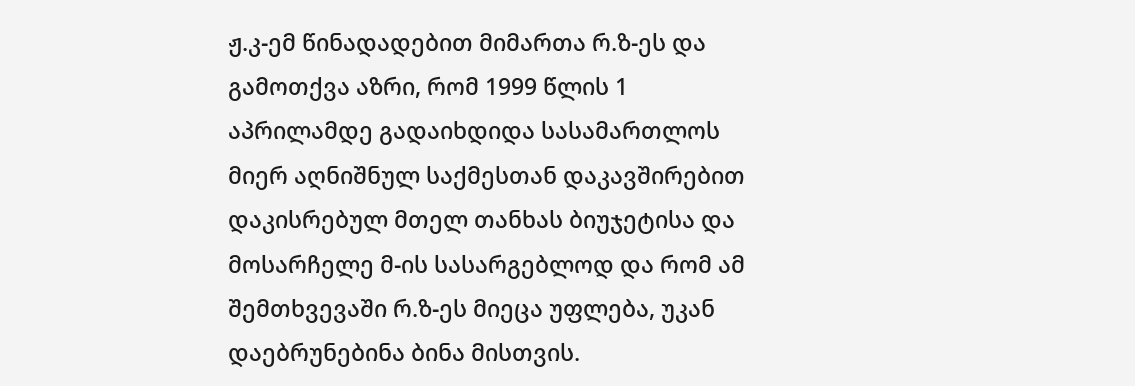ჟ.კ-ემ წინადადებით მიმართა რ.ზ-ეს და გამოთქვა აზრი, რომ 1999 წლის 1 აპრილამდე გადაიხდიდა სასამართლოს მიერ აღნიშნულ საქმესთან დაკავშირებით დაკისრებულ მთელ თანხას ბიუჯეტისა და მოსარჩელე მ-ის სასარგებლოდ და რომ ამ შემთხვევაში რ.ზ-ეს მიეცა უფლება, უკან დაებრუნებინა ბინა მისთვის.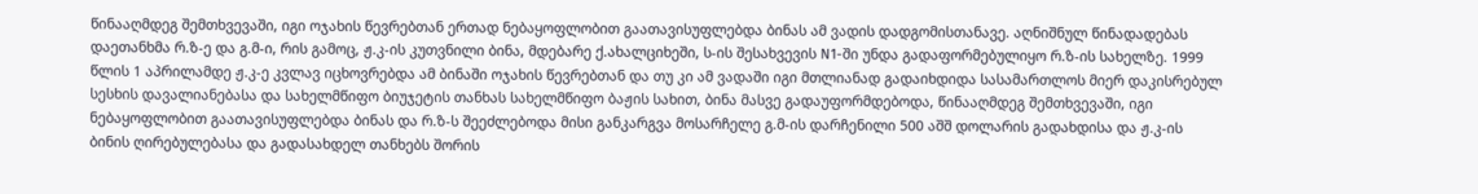წინააღმდეგ შემთხვევაში, იგი ოჯახის წევრებთან ერთად ნებაყოფლობით გაათავისუფლებდა ბინას ამ ვადის დადგომისთანავე. აღნიშნულ წინადადებას დაეთანხმა რ.ზ-ე და გ.მ-ი, რის გამოც, ჟ.კ-ის კუთვნილი ბინა, მდებარე ქ.ახალციხეში, ს-ის შესახვევის N1-ში უნდა გადაფორმებულიყო რ.ზ-ის სახელზე. 1999 წლის 1 აპრილამდე ჟ.კ-ე კვლავ იცხოვრებდა ამ ბინაში ოჯახის წევრებთან და თუ კი ამ ვადაში იგი მთლიანად გადაიხდიდა სასამართლოს მიერ დაკისრებულ სესხის დავალიანებასა და სახელმწიფო ბიუჯეტის თანხას სახელმწიფო ბაჟის სახით, ბინა მასვე გადაუფორმდებოდა, წინააღმდეგ შემთხვევაში, იგი ნებაყოფლობით გაათავისუფლებდა ბინას და რ.ზ-ს შეეძლებოდა მისი განკარგვა მოსარჩელე გ.მ-ის დარჩენილი 500 აშშ დოლარის გადახდისა და ჟ.კ-ის ბინის ღირებულებასა და გადასახდელ თანხებს შორის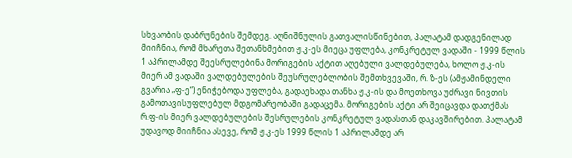სხვაობის დაბრუნების შემდეგ. აღნიშნულის გათვალისწინებით, პალატამ დადგენილად მიიჩნია, რომ მხარეთა შეთანხმებით ჟ.კ-ეს მიეცა უფლება, კონკრეტულ ვადაში - 1999 წლის 1 აპრილამდე შეესრულებინა მორიგების აქტით აღებული ვალდებულება, ხოლო ჟ.კ-ის მიერ ამ ვადაში ვალდებულების შეუსრულებლობის შემთხვევაში, რ. ზ-ეს (ამჟამინდელი გვარია „ფ-ე“) ენიჭებოდა უფლება, გადაეხადა თანხა ჟ.კ-ის და მოეთხოვა უძრავი ნივთის გამოთავისუფლებულ მდგომარეობაში გადაცემა. მორიგების აქტი არ შეიცავდა დათქმას რ.ფ-ის მიერ ვალდებულების შესრულების კონკრეტულ ვადასთან დაკავშირებით. პალატამ უდავოდ მიიჩნია ასევე, რომ ჟ.კ-ეს 1999 წლის 1 აპრილამდე არ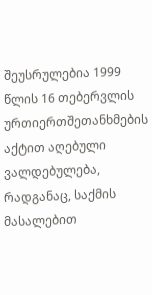შეუსრულებია 1999 წლის 16 თებერვლის ურთიერთშეთანხმების აქტით აღებული ვალდებულება, რადგანაც, საქმის მასალებით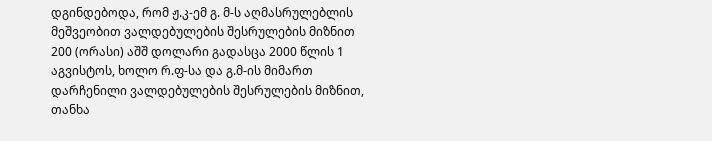დგინდებოდა, რომ ჟ.კ-ემ გ. მ-ს აღმასრულებლის მეშვეობით ვალდებულების შესრულების მიზნით 200 (ორასი) აშშ დოლარი გადასცა 2000 წლის 1 აგვისტოს, ხოლო რ.ფ-სა და გ.მ-ის მიმართ დარჩენილი ვალდებულების შესრულების მიზნით, თანხა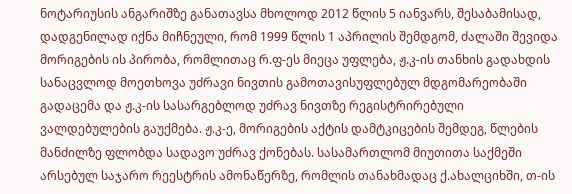ნოტარიუსის ანგარიშზე განათავსა მხოლოდ 2012 წლის 5 იანვარს, შესაბამისად, დადგენილად იქნა მიჩნეული, რომ 1999 წლის 1 აპრილის შემდგომ, ძალაში შევიდა მორიგების ის პირობა, რომლითაც რ.ფ-ეს მიეცა უფლება, ჟ.კ-ის თანხის გადახდის სანაცვლოდ მოეთხოვა უძრავი ნივთის გამოთავისუფლებულ მდგომარეობაში გადაცემა და ჟ.კ-ის სასარგებლოდ უძრავ ნივთზე რეგისტრირებული ვალდებულების გაუქმება. ჟ.კ-ე, მორიგების აქტის დამტკიცების შემდეგ, წლების მანძილზე ფლობდა სადავო უძრავ ქონებას. სასამართლომ მიუთითა საქმეში არსებულ საჯარო რეესტრის ამონაწერზე, რომლის თანახმადაც ქ.ახალციხში, თ-ის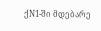ქN1-ში მდებარე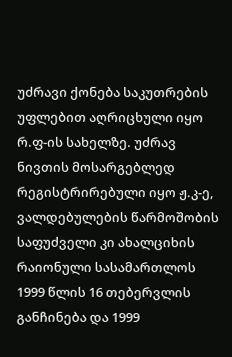უძრავი ქონება საკუთრების უფლებით აღრიცხული იყო რ.ფ-ის სახელზე. უძრავ ნივთის მოსარგებლედ რეგისტრირებული იყო ჟ.კ-ე, ვალდებულების წარმოშობის საფუძველი კი ახალციხის რაიონული სასამართლოს 1999 წლის 16 თებერვლის განჩინება და 1999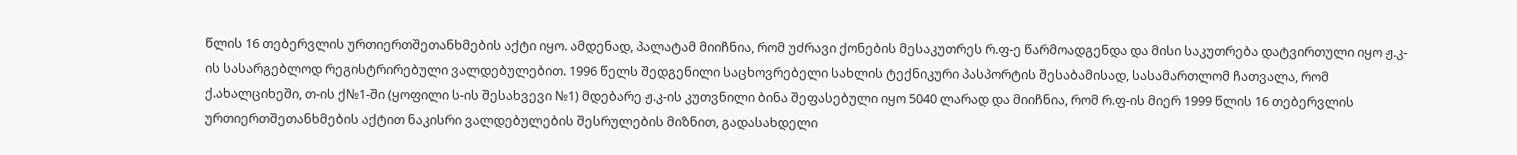წლის 16 თებერვლის ურთიერთშეთანხმების აქტი იყო. ამდენად, პალატამ მიიჩნია, რომ უძრავი ქონების მესაკუთრეს რ.ფ-ე წარმოადგენდა და მისი საკუთრება დატვირთული იყო ჟ.კ-ის სასარგებლოდ რეგისტრირებული ვალდებულებით. 1996 წელს შედგენილი საცხოვრებელი სახლის ტექნიკური პასპორტის შესაბამისად, სასამართლომ ჩათვალა, რომ ქ.ახალციხეში, თ-ის ქ№1-ში (ყოფილი ს-ის შესახვევი №1) მდებარე ჟ.კ-ის კუთვნილი ბინა შეფასებული იყო 5040 ლარად და მიიჩნია, რომ რ.ფ-ის მიერ 1999 წლის 16 თებერვლის ურთიერთშეთანხმების აქტით ნაკისრი ვალდებულების შესრულების მიზნით, გადასახდელი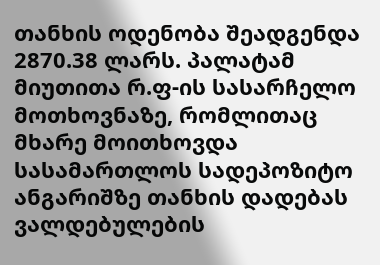თანხის ოდენობა შეადგენდა 2870.38 ლარს. პალატამ მიუთითა რ.ფ-ის სასარჩელო მოთხოვნაზე, რომლითაც მხარე მოითხოვდა სასამართლოს სადეპოზიტო ანგარიშზე თანხის დადებას ვალდებულების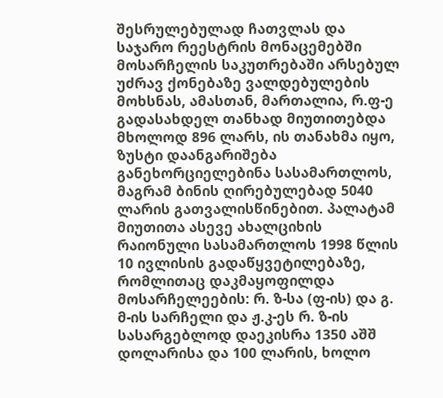შესრულებულად ჩათვლას და საჯარო რეესტრის მონაცემებში მოსარჩელის საკუთრებაში არსებულ უძრავ ქონებაზე ვალდებულების მოხსნას, ამასთან, მართალია, რ.ფ-ე გადასახდელ თანხად მიუთითებდა მხოლოდ 896 ლარს, ის თანახმა იყო, ზუსტი დაანგარიშება განეხორციელებინა სასამართლოს, მაგრამ ბინის ღირებულებად 5040 ლარის გათვალისწინებით. პალატამ მიუთითა ასევე ახალციხის რაიონული სასამართლოს 1998 წლის 10 ივლისის გადაწყვეტილებაზე, რომლითაც დაკმაყოფილდა მოსარჩელეების: რ. ზ-სა (ფ-ის) და გ. მ-ის სარჩელი და ჟ.კ-ეს რ. ზ-ის სასარგებლოდ დაეკისრა 1350 აშშ დოლარისა და 100 ლარის, ხოლო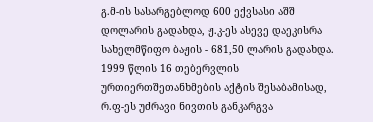გ.მ-ის სასარგებლოდ 600 ექვსასი აშშ დოლარის გადახდა, ჟ.კ-ეს ასევე დაეკისრა სახელმწიფო ბაჟის - 681,50 ლარის გადახდა. 1999 წლის 16 თებერვლის ურთიერთშეთანხმების აქტის შესაბამისად, რ.ფ-ეს უძრავი ნივთის განკარგვა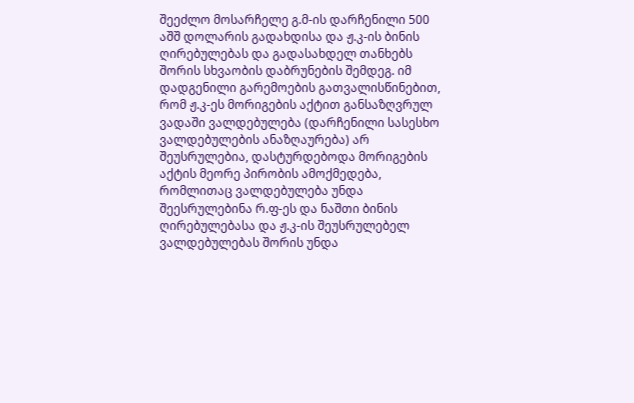შეეძლო მოსარჩელე გ.მ-ის დარჩენილი 500 აშშ დოლარის გადახდისა და ჟ.კ-ის ბინის ღირებულებას და გადასახდელ თანხებს შორის სხვაობის დაბრუნების შემდეგ. იმ დადგენილი გარემოების გათვალისწინებით, რომ ჟ.კ-ეს მორიგების აქტით განსაზღვრულ ვადაში ვალდებულება (დარჩენილი სასესხო ვალდებულების ანაზღაურება) არ შეუსრულებია, დასტურდებოდა მორიგების აქტის მეორე პირობის ამოქმედება, რომლითაც ვალდებულება უნდა შეესრულებინა რ.ფ-ეს და ნაშთი ბინის ღირებულებასა და ჟ.კ-ის შეუსრულებელ ვალდებულებას შორის უნდა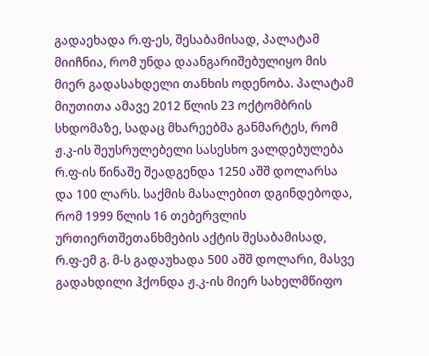გადაეხადა რ.ფ-ეს, შესაბამისად, პალატამ მიიჩნია, რომ უნდა დაანგარიშებულიყო მის მიერ გადასახდელი თანხის ოდენობა. პალატამ მიუთითა ამავე 2012 წლის 23 ოქტომბრის სხდომაზე, სადაც მხარეებმა განმარტეს, რომ ჟ.კ-ის შეუსრულებელი სასესხო ვალდებულება რ.ფ-ის წინაშე შეადგენდა 1250 აშშ დოლარსა და 100 ლარს. საქმის მასალებით დგინდებოდა, რომ 1999 წლის 16 თებერვლის ურთიერთშეთანხმების აქტის შესაბამისად, რ.ფ-ემ გ. მ-ს გადაუხადა 500 აშშ დოლარი, მასვე გადახდილი ჰქონდა ჟ.კ-ის მიერ სახელმწიფო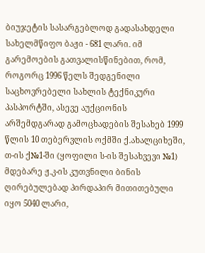ბიუჯეტის სასარგებლოდ გადასახდელი სახელმწიფო ბაჟი - 681 ლარი. იმ გარემოების გათვალისწინებით, რომ, როგორც 1996 წელს შედგენილი საცხოვრებელი სახლის ტექნიკური პასპორტში, ასევე აუქციონის არშემდგარად გამოცხადების შესახებ 1999 წლის 10 თებერვლის ოქმში ქ.ახალციხეში, თ-ის ქ№1-ში (ყოფილი ს-ის შესახვევი №1) მდებარე ჟ.კ-ის კუთვნილი ბინის ღირებულებად პირდაპირ მითითებული იყო 5040 ლარი,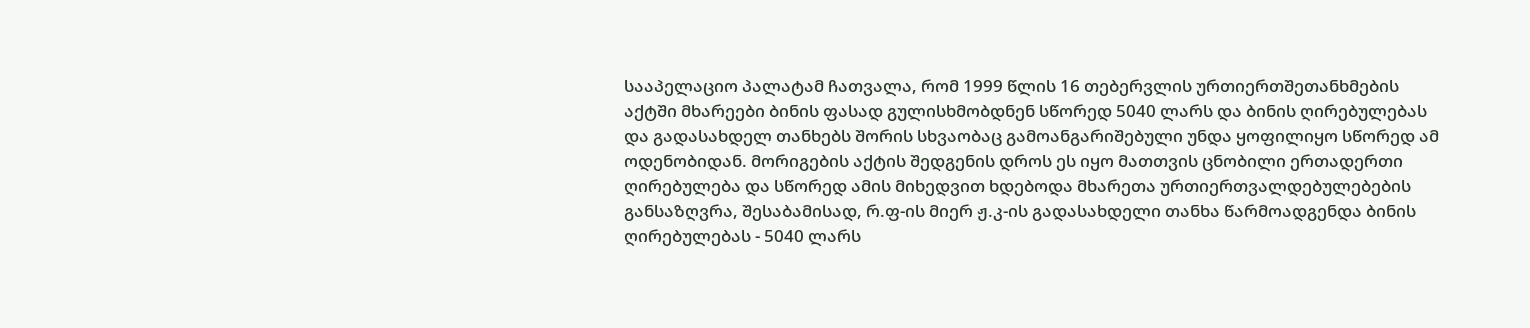სააპელაციო პალატამ ჩათვალა, რომ 1999 წლის 16 თებერვლის ურთიერთშეთანხმების აქტში მხარეები ბინის ფასად გულისხმობდნენ სწორედ 5040 ლარს და ბინის ღირებულებას და გადასახდელ თანხებს შორის სხვაობაც გამოანგარიშებული უნდა ყოფილიყო სწორედ ამ ოდენობიდან. მორიგების აქტის შედგენის დროს ეს იყო მათთვის ცნობილი ერთადერთი ღირებულება და სწორედ ამის მიხედვით ხდებოდა მხარეთა ურთიერთვალდებულებების განსაზღვრა, შესაბამისად, რ.ფ-ის მიერ ჟ.კ-ის გადასახდელი თანხა წარმოადგენდა ბინის ღირებულებას - 5040 ლარს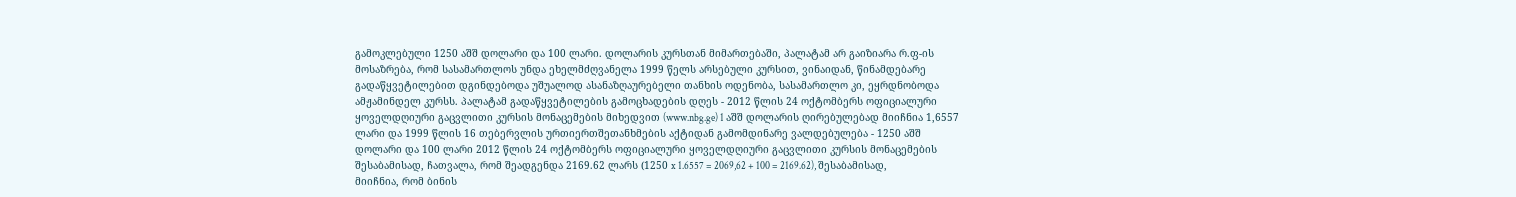გამოკლებული 1250 აშშ დოლარი და 100 ლარი. დოლარის კურსთან მიმართებაში, პალატამ არ გაიზიარა რ.ფ-ის მოსაზრება, რომ სასამართლოს უნდა ეხელმძღვანელა 1999 წელს არსებული კურსით, ვინაიდან, წინამდებარე გადაწყვეტილებით დგინდებოდა უშუალოდ ასანაზღაურებელი თანხის ოდენობა, სასამართლო კი, ეყრდნობოდა ამჟამინდელ კურსს. პალატამ გადაწყვეტილების გამოცხადების დღეს - 2012 წლის 24 ოქტომბერს ოფიციალური ყოველდღიური გაცვლითი კურსის მონაცემების მიხედვით (www.nbg.ge) 1 აშშ დოლარის ღირებულებად მიიჩნია 1,6557 ლარი და 1999 წლის 16 თებერვლის ურთიერთშეთანხმების აქტიდან გამომდინარე ვალდებულება - 1250 აშშ დოლარი და 100 ლარი 2012 წლის 24 ოქტომბერს ოფიციალური ყოველდღიური გაცვლითი კურსის მონაცემების შესაბამისად, ჩათვალა, რომ შეადგენდა 2169.62 ლარს (1250 x 1.6557 = 2069,62 + 100 = 2169.62), შესაბამისად, მიიჩნია, რომ ბინის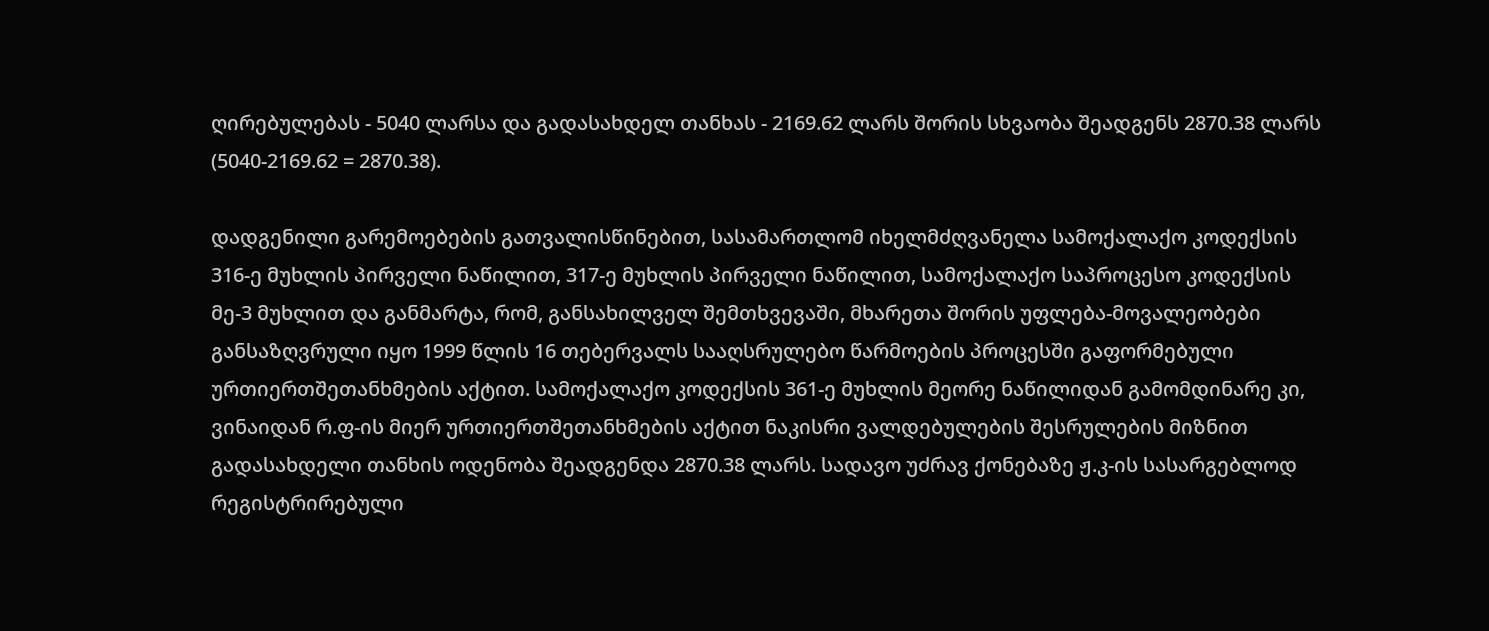ღირებულებას - 5040 ლარსა და გადასახდელ თანხას - 2169.62 ლარს შორის სხვაობა შეადგენს 2870.38 ლარს (5040-2169.62 = 2870.38).

დადგენილი გარემოებების გათვალისწინებით, სასამართლომ იხელმძღვანელა სამოქალაქო კოდექსის 316-ე მუხლის პირველი ნაწილით, 317-ე მუხლის პირველი ნაწილით, სამოქალაქო საპროცესო კოდექსის მე-3 მუხლით და განმარტა, რომ, განსახილველ შემთხვევაში, მხარეთა შორის უფლება-მოვალეობები განსაზღვრული იყო 1999 წლის 16 თებერვალს სააღსრულებო წარმოების პროცესში გაფორმებული ურთიერთშეთანხმების აქტით. სამოქალაქო კოდექსის 361-ე მუხლის მეორე ნაწილიდან გამომდინარე კი, ვინაიდან რ.ფ-ის მიერ ურთიერთშეთანხმების აქტით ნაკისრი ვალდებულების შესრულების მიზნით გადასახდელი თანხის ოდენობა შეადგენდა 2870.38 ლარს. სადავო უძრავ ქონებაზე ჟ.კ-ის სასარგებლოდ რეგისტრირებული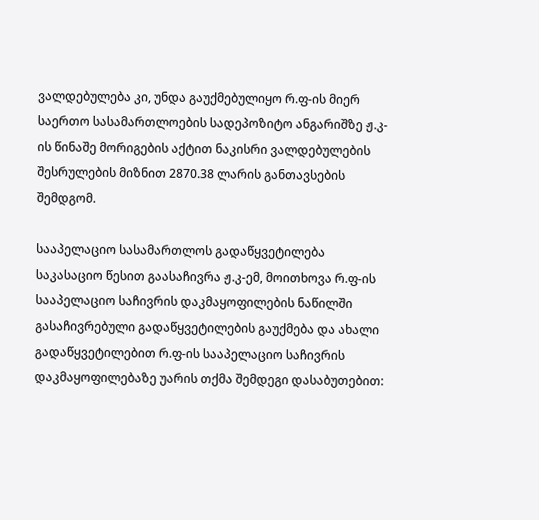ვალდებულება კი, უნდა გაუქმებულიყო რ.ფ-ის მიერ საერთო სასამართლოების სადეპოზიტო ანგარიშზე ჟ.კ-ის წინაშე მორიგების აქტით ნაკისრი ვალდებულების შესრულების მიზნით 2870.38 ლარის განთავსების შემდგომ.

სააპელაციო სასამართლოს გადაწყვეტილება საკასაციო წესით გაასაჩივრა ჟ.კ-ემ, მოითხოვა რ.ფ-ის სააპელაციო საჩივრის დაკმაყოფილების ნაწილში გასაჩივრებული გადაწყვეტილების გაუქმება და ახალი გადაწყვეტილებით რ.ფ-ის სააპელაციო საჩივრის დაკმაყოფილებაზე უარის თქმა შემდეგი დასაბუთებით: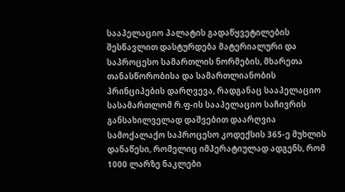სააპელაციო პალატის გადაწყვეტილების შესწავლით დასტურდება მატერიალური და საპროცესო სამართლის ნორმების, მხარეთა თანასწორობისა და სამართლიანობის პრინციპების დარღვევა, რადგანაც სააპელაციო სასამართლომ რ.ფ-ის სააპელაციო საჩივრის განსახილველად დაშვებით დაარღვია სამოქალაქო საპროცესო კოდექსის 365-ე მუხლის დანაწესი, რომელიც იმპერატიულად ადგენს, რომ 1000 ლარზე ნაკლები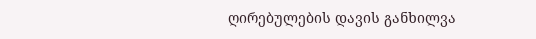ღირებულების დავის განხილვა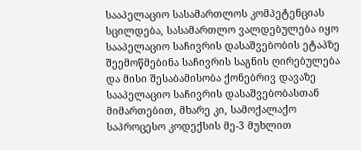სააპელაციო სასამართლოს კომპეტენციას სცილდება, სასამართლო ვალდებულება იყო სააპელაციო საჩივრის დასაშვებობის ეტაპზე შეემოწმებინა საჩივრის საგნის ღირებულება და მისი შესაბამისობა ქონებრივ დავაზე სააპელაციო საჩივრის დასაშვებობასთან მიმართებით, მხარე კი, სამოქალაქო საპროცესო კოდექსის მე-3 მუხლით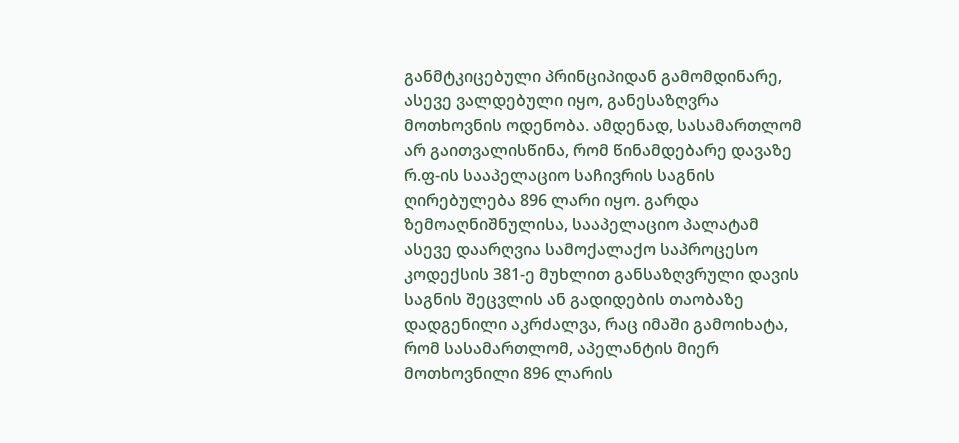განმტკიცებული პრინციპიდან გამომდინარე, ასევე ვალდებული იყო, განესაზღვრა მოთხოვნის ოდენობა. ამდენად, სასამართლომ არ გაითვალისწინა, რომ წინამდებარე დავაზე რ.ფ-ის სააპელაციო საჩივრის საგნის ღირებულება 896 ლარი იყო. გარდა ზემოაღნიშნულისა, სააპელაციო პალატამ ასევე დაარღვია სამოქალაქო საპროცესო კოდექსის 381-ე მუხლით განსაზღვრული დავის საგნის შეცვლის ან გადიდების თაობაზე დადგენილი აკრძალვა, რაც იმაში გამოიხატა, რომ სასამართლომ, აპელანტის მიერ მოთხოვნილი 896 ლარის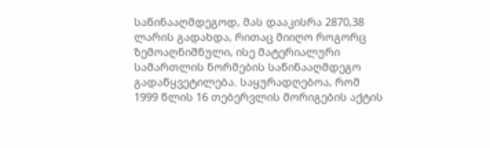საწინააღმდეგოდ, მას დააკისრა 2870,38 ლარის გადახდა, რითაც მიიღო როგორც ზემოაღნიშნული, ისე მატერიალური სამართლის ნორმების საწინააღმდეგო გადაწყვეტილება. საყურადღებოა, რომ 1999 წლის 16 თებერვლის მორიგების აქტის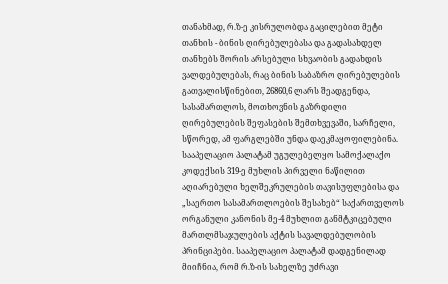თანახმად, რ.ზ-ე კისრულობდა გაცილებით მეტი თანხის - ბინის ღირებულებასა და გადასახდელ თანხებს შორის არსებული სხვაობის გადახდის ვალდებულებას, რაც ბინის საბაზრო ღირებულების გათვალისწინებით, 26860,6 ლარს შეადგენდა, სასამართლოს, მოთხოვნის გაზრდილი ღირებულების შეფასების შემთხვევაში, სარჩელი, სწორედ, ამ ფარგლებში უნდა დაეკმაყოფილებინა. სააპელაციო პალატამ უგულებელყო სამოქალაქო კოდექსის 319-ე მუხლის პირველი ნაწილით აღიარებული ხელშეკრულების თავისუფლებისა და „საერთო სასამართლოების შესახებ“ საქართველოს ორგანული კანონის მე-4 მუხლით განმტკიცებული მართლმსაჯულების აქტის სავალდებულობის პრინციპები. სააპელაციო პალატამ დადგენილად მიიჩნია, რომ რ.ზ-ის სახელზე უძრავი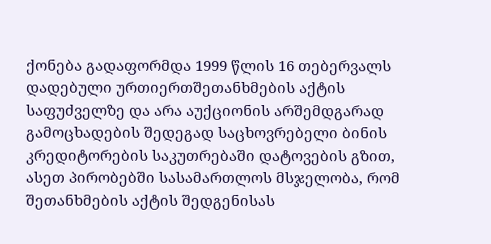ქონება გადაფორმდა 1999 წლის 16 თებერვალს დადებული ურთიერთშეთანხმების აქტის საფუძველზე და არა აუქციონის არშემდგარად გამოცხადების შედეგად საცხოვრებელი ბინის კრედიტორების საკუთრებაში დატოვების გზით, ასეთ პირობებში სასამართლოს მსჯელობა, რომ შეთანხმების აქტის შედგენისას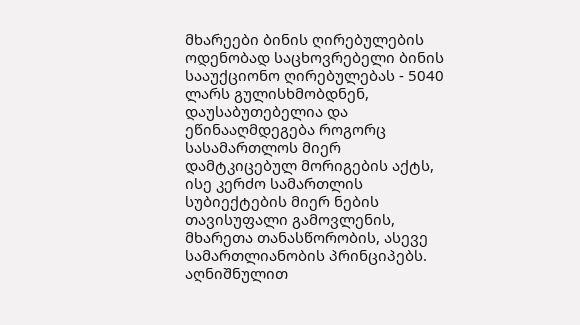მხარეები ბინის ღირებულების ოდენობად საცხოვრებელი ბინის სააუქციონო ღირებულებას - 5040 ლარს გულისხმობდნენ, დაუსაბუთებელია და ეწინააღმდეგება როგორც სასამართლოს მიერ დამტკიცებულ მორიგების აქტს, ისე კერძო სამართლის სუბიექტების მიერ ნების თავისუფალი გამოვლენის, მხარეთა თანასწორობის, ასევე სამართლიანობის პრინციპებს. აღნიშნულით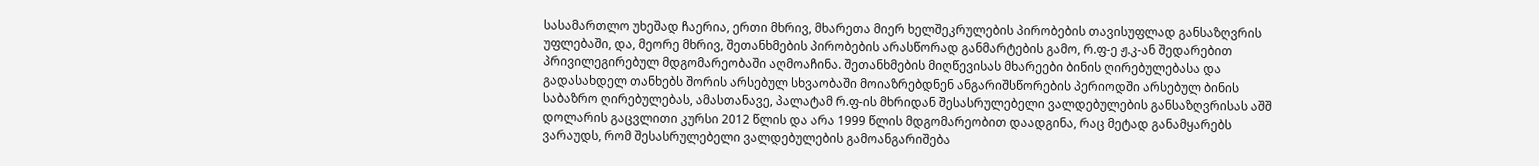სასამართლო უხეშად ჩაერია, ერთი მხრივ, მხარეთა მიერ ხელშეკრულების პირობების თავისუფლად განსაზღვრის უფლებაში, და, მეორე მხრივ, შეთანხმების პირობების არასწორად განმარტების გამო, რ.ფ-ე ჟ.კ-ან შედარებით პრივილეგირებულ მდგომარეობაში აღმოაჩინა. შეთანხმების მიღწევისას მხარეები ბინის ღირებულებასა და გადასახდელ თანხებს შორის არსებულ სხვაობაში მოიაზრებდნენ ანგარიშსწორების პერიოდში არსებულ ბინის საბაზრო ღირებულებას, ამასთანავე, პალატამ რ.ფ-ის მხრიდან შესასრულებელი ვალდებულების განსაზღვრისას აშშ დოლარის გაცვლითი კურსი 2012 წლის და არა 1999 წლის მდგომარეობით დაადგინა, რაც მეტად განამყარებს ვარაუდს, რომ შესასრულებელი ვალდებულების გამოანგარიშება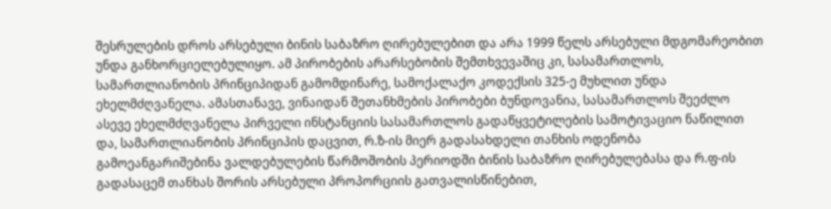შესრულების დროს არსებული ბინის საბაზრო ღირებულებით და არა 1999 წელს არსებული მდგომარეობით უნდა განხორციელებულიყო. ამ პირობების არარსებობის შემთხვევაშიც კი, სასამართლოს, სამართლიანობის პრინციპიდან გამომდინარე, სამოქალაქო კოდექსის 325-ე მუხლით უნდა ეხელმძღვანელა. ამასთანავე, ვინაიდან შეთანხმების პირობები ბუნდოვანია, სასამართლოს შეეძლო ასევე ეხელმძღვანელა პირველი ინსტანციის სასამართლოს გადაწყვეტილების სამოტივაციო ნაწილით და, სამართლიანობის პრინციპის დაცვით, რ.ზ-ის მიერ გადასახდელი თანხის ოდენობა გამოეანგარიშებინა ვალდებულების წარმოშობის პერიოდში ბინის საბაზრო ღირებულებასა და რ.ფ-ის გადასაცემ თანხას შორის არსებული პროპორციის გათვალისწინებით,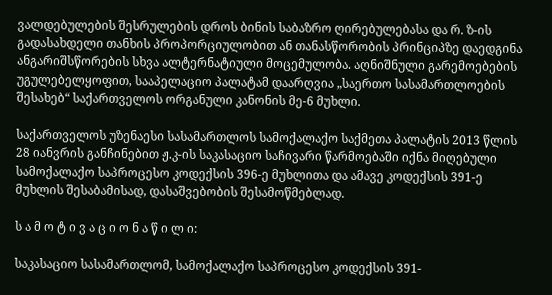ვალდებულების შესრულების დროს ბინის საბაზრო ღირებულებასა და რ. ზ-ის გადასახდელი თანხის პროპორციულობით ან თანასწორობის პრინციპზე დაედგინა ანგარიშსწორების სხვა ალტერნატიული მოცემულობა. აღნიშნული გარემოებების უგულებელყოფით, სააპელაციო პალატამ დაარღვია „საერთო სასამართლოების შესახებ“ საქართველოს ორგანული კანონის მე-6 მუხლი.

საქართველოს უზენაესი სასამართლოს სამოქალაქო საქმეთა პალატის 2013 წლის 28 იანვრის განჩინებით ჟ.კ-ის საკასაციო საჩივარი წარმოებაში იქნა მიღებული სამოქალაქო საპროცესო კოდექსის 396-ე მუხლითა და ამავე კოდექსის 391-ე მუხლის შესაბამისად, დასაშვებობის შესამოწმებლად.

ს ა მ ო ტ ი ვ ა ც ი ო ნ ა წ ი ლ ი:

საკასაციო სასამართლომ, სამოქალაქო საპროცესო კოდექსის 391-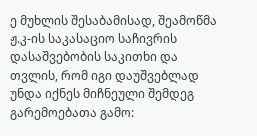ე მუხლის შესაბამისად, შეამოწმა ჟ.კ-ის საკასაციო საჩივრის დასაშვებობის საკითხი და თვლის, რომ იგი დაუშვებლად უნდა იქნეს მიჩნეული შემდეგ გარემოებათა გამო: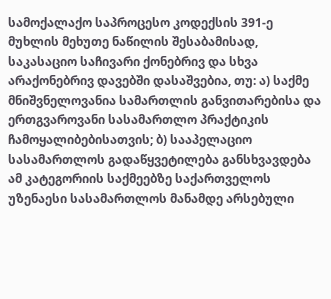სამოქალაქო საპროცესო კოდექსის 391-ე მუხლის მეხუთე ნაწილის შესაბამისად, საკასაციო საჩივარი ქონებრივ და სხვა არაქონებრივ დავებში დასაშვებია, თუ: ა) საქმე მნიშვნელოვანია სამართლის განვითარებისა და ერთგვაროვანი სასამართლო პრაქტიკის ჩამოყალიბებისათვის; ბ) სააპელაციო სასამართლოს გადაწყვეტილება განსხვავდება ამ კატეგორიის საქმეებზე საქართველოს უზენაესი სასამართლოს მანამდე არსებული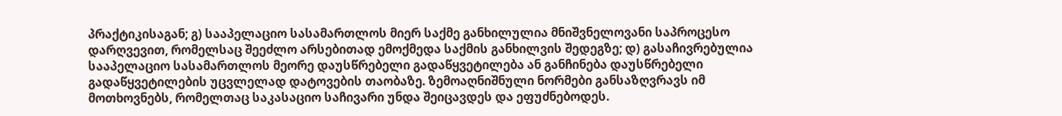პრაქტიკისაგან; გ) სააპელაციო სასამართლოს მიერ საქმე განხილულია მნიშვნელოვანი საპროცესო დარღვევით, რომელსაც შეეძლო არსებითად ემოქმედა საქმის განხილვის შედეგზე; დ) გასაჩივრებულია სააპელაციო სასამართლოს მეორე დაუსწრებელი გადაწყვეტილება ან განჩინება დაუსწრებელი გადაწყვეტილების უცვლელად დატოვების თაობაზე. ზემოაღნიშნული ნორმები განსაზღვრავს იმ მოთხოვნებს, რომელთაც საკასაციო საჩივარი უნდა შეიცავდეს და ეფუძნებოდეს.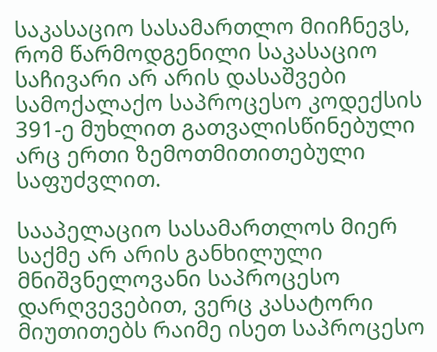საკასაციო სასამართლო მიიჩნევს, რომ წარმოდგენილი საკასაციო საჩივარი არ არის დასაშვები სამოქალაქო საპროცესო კოდექსის 391-ე მუხლით გათვალისწინებული არც ერთი ზემოთმითითებული საფუძვლით.

სააპელაციო სასამართლოს მიერ საქმე არ არის განხილული მნიშვნელოვანი საპროცესო დარღვევებით, ვერც კასატორი მიუთითებს რაიმე ისეთ საპროცესო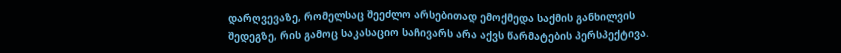დარღვევაზე, რომელსაც შეეძლო არსებითად ემოქმედა საქმის განხილვის შედეგზე, რის გამოც საკასაციო საჩივარს არა აქვს წარმატების პერსპექტივა.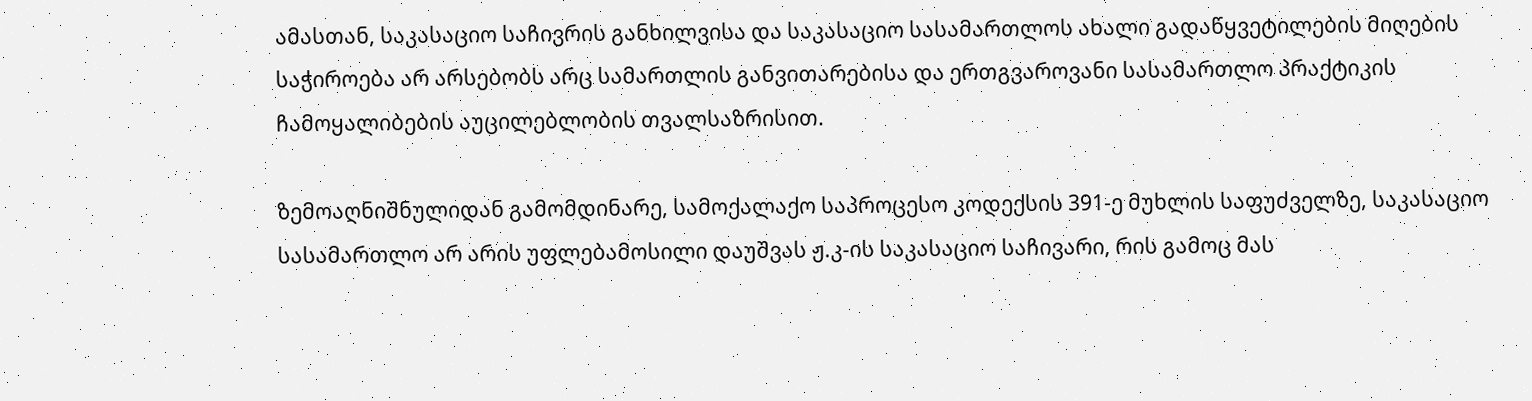ამასთან, საკასაციო საჩივრის განხილვისა და საკასაციო სასამართლოს ახალი გადაწყვეტილების მიღების საჭიროება არ არსებობს არც სამართლის განვითარებისა და ერთგვაროვანი სასამართლო პრაქტიკის ჩამოყალიბების აუცილებლობის თვალსაზრისით.

ზემოაღნიშნულიდან გამომდინარე, სამოქალაქო საპროცესო კოდექსის 391-ე მუხლის საფუძველზე, საკასაციო სასამართლო არ არის უფლებამოსილი დაუშვას ჟ.კ-ის საკასაციო საჩივარი, რის გამოც მას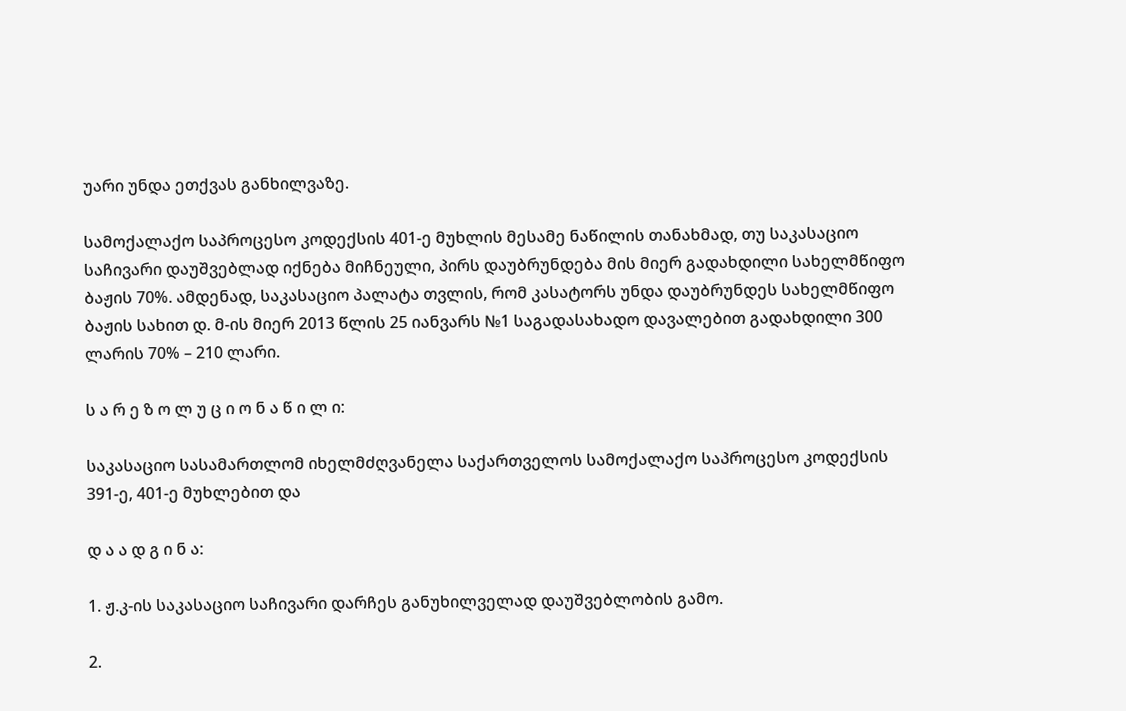უარი უნდა ეთქვას განხილვაზე.

სამოქალაქო საპროცესო კოდექსის 401-ე მუხლის მესამე ნაწილის თანახმად, თუ საკასაციო საჩივარი დაუშვებლად იქნება მიჩნეული, პირს დაუბრუნდება მის მიერ გადახდილი სახელმწიფო ბაჟის 70%. ამდენად, საკასაციო პალატა თვლის, რომ კასატორს უნდა დაუბრუნდეს სახელმწიფო ბაჟის სახით დ. მ-ის მიერ 2013 წლის 25 იანვარს №1 საგადასახადო დავალებით გადახდილი 300 ლარის 70% – 210 ლარი.

ს ა რ ე ზ ო ლ უ ც ი ო ნ ა წ ი ლ ი:

საკასაციო სასამართლომ იხელმძღვანელა საქართველოს სამოქალაქო საპროცესო კოდექსის 391-ე, 401-ე მუხლებით და

დ ა ა დ გ ი ნ ა:

1. ჟ.კ-ის საკასაციო საჩივარი დარჩეს განუხილველად დაუშვებლობის გამო.

2.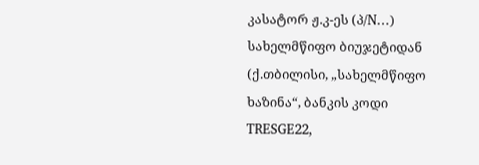კასატორ ჟ.კ-ეს (პ/N…) სახელმწიფო ბიუჯეტიდან (ქ.თბილისი, „სახელმწიფო ხაზინა“, ბანკის კოდი TRESGE22,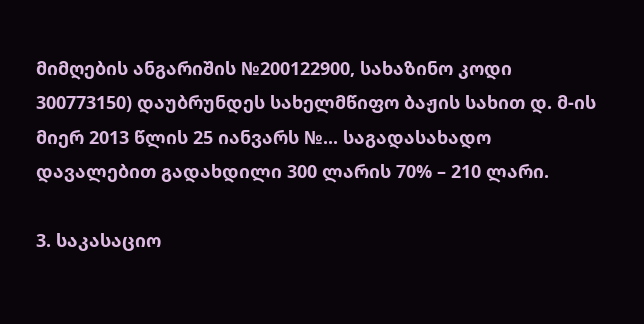მიმღების ანგარიშის №200122900, სახაზინო კოდი 300773150) დაუბრუნდეს სახელმწიფო ბაჟის სახით დ. მ-ის მიერ 2013 წლის 25 იანვარს №... საგადასახადო დავალებით გადახდილი 300 ლარის 70% – 210 ლარი.

3. საკასაციო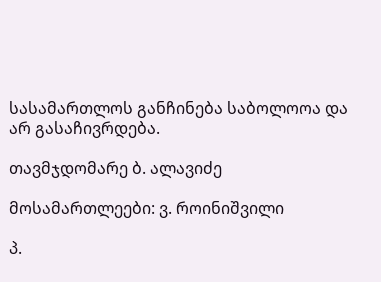სასამართლოს განჩინება საბოლოოა და არ გასაჩივრდება.

თავმჯდომარე ბ. ალავიძე

მოსამართლეები: ვ. როინიშვილი

პ.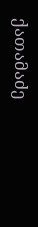ქათამაძე